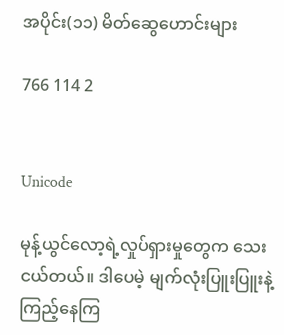အပိုင်း(၁၁) မိတ်ဆွေဟောင်းများ

766 114 2


Unicode

မုန့်ယွင်လော့ရဲ့လှုပ်ရှားမှုတွေက သေးငယ်တယ်။ ဒါပေမဲ့ မျက်လုံးပြူးပြူးနဲ့ ကြည့်နေကြ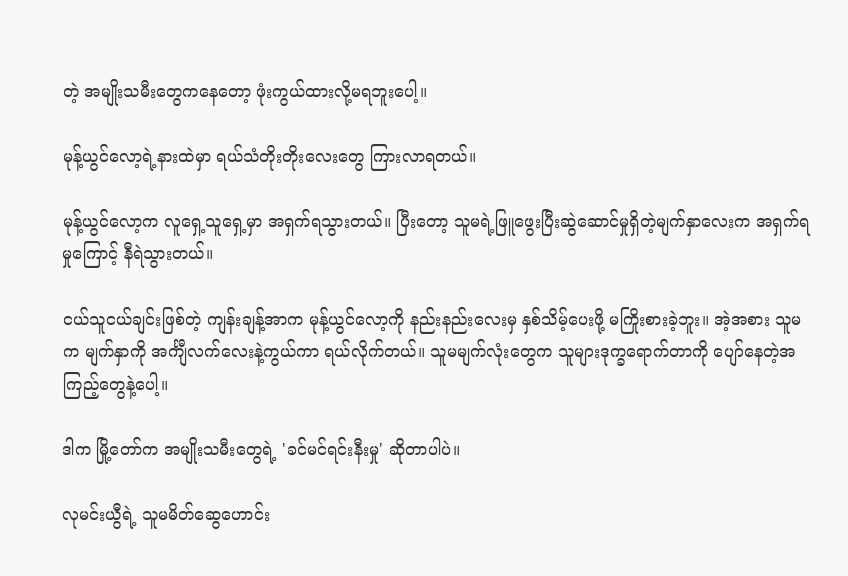တဲ့ အမျိုးသမီးတွေကနေတော့ ဖုံးကွယ်ထားလို့မရဘူးပေါ့။

မုန့်ယွင်လော့ရဲ့နားထဲမှာ ရယ်သံတိုးတိုးလေးတွေ ကြားလာရတယ်။

မုန့်ယွင်လော့က လူရှေ့သူရှေ့မှာ အရှက်ရသွားတယ်။ ပြီးတော့ သူမရဲ့ဖြူဖွေးပြီးဆွဲဆောင်မှုရှိတဲ့မျက်နှာလေးက အရှက်ရမှုကြောင့် နီရဲသွားတယ်။

ငယ်သူငယ်ချင်းဖြစ်တဲ့ ကျန်းချန့်အာက မုန့်ယွင်လော့ကို နည်းနည်းလေးမှ နှစ်သိမ့်ပေးဖို့ မကြိုးစားခဲ့ဘူး။ အဲ့အစား သူမက မျက်နှာကို အင်္ကျီလက်လေးနဲ့ကွယ်ကာ ရယ်လိုက်တယ်။ သူမမျက်လုံးတွေက သူများဒုက္ခရောက်တာကို ပျော်နေတဲ့အကြည့်တွေနဲ့ပေါ့။

ဒါက မြို့တော်က အမျိုးသမီးတွေရဲ့ 'ခင်မင်ရင်းနီးမှု' ဆိုတာပါပဲ။

လုမင်းယွီရဲ့ သူမမိတ်ဆွေဟောင်း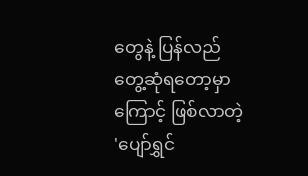တွေနဲ့ ပြန်လည်တွေ့ဆုံရတော့မှာကြောင့် ဖြစ်လာတဲ့ 'ပျော်ရွှင်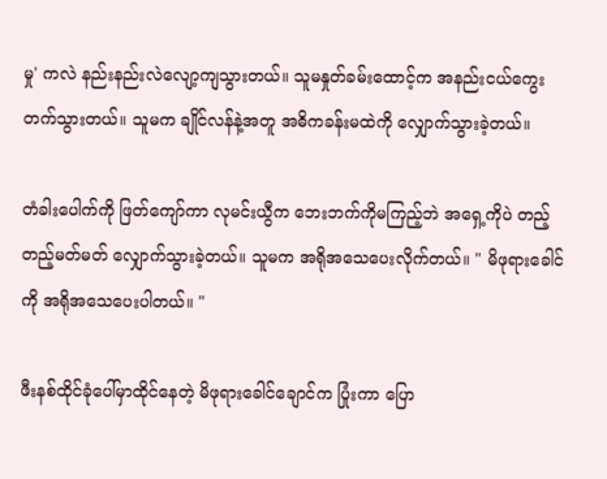မှု' ကလဲ နည်းနည်းလဲလျော့ကျသွားတယ်။ သူမနှုတ်ခမ်းထောင့်က အနည်းငယ်ကွေးတက်သွားတယ်။ သူမက ချိုင်လန်နဲ့အတူ အဓိကခန်းမထဲကို လျှောက်သွားခဲ့တယ်။

တံခါးပေါက်ကို ဖြတ်ကျော်ကာ လုမင်းယွီက ဘေးဘက်ကိုမကြည့်ဘဲ အရှေ့ကိုပဲ တည့်တည့်မတ်မတ် လျှောက်သွားခဲ့တယ်။ သူမက အရိုအသေပေးလိုက်တယ်။ " မိဖုရားခေါင်ကို အရိုအသေပေးပါတယ်။ "

ဖီးနစ်ထိုင်ခုံပေါ်မှာထိုင်နေတဲ့ မိဖုရားခေါင်ချောင်က ပြုံးကာ ပြော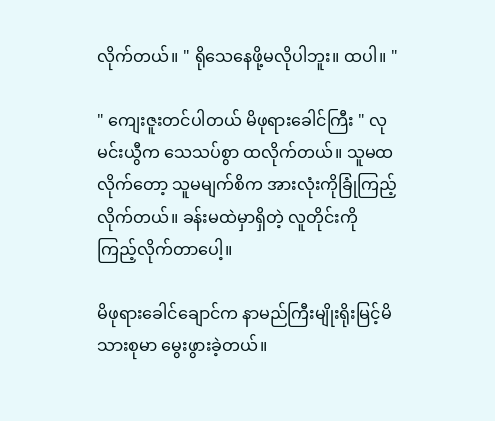လိုက်တယ်။ " ရိုသေနေဖို့မလိုပါဘူး။ ထပါ။ "

" ကျေးဇူးတင်ပါတယ် မိဖုရားခေါင်ကြီး " လုမင်းယွီက သေသပ်စွာ ထလိုက်တယ်။ သူမထလိုက်တော့ သူမမျက်စိက အားလုံးကိုခြုံကြည့်လိုက်တယ်။ ခန်းမထဲမှာရှိတဲ့ လူတိုင်းကို ကြည့်လိုက်တာပေါ့။

မိဖုရားခေါင်ချောင်က နာမည်ကြီးမျိုးရိုးမြင့်မိသားစုမာ မွေးဖွားခဲ့တယ်။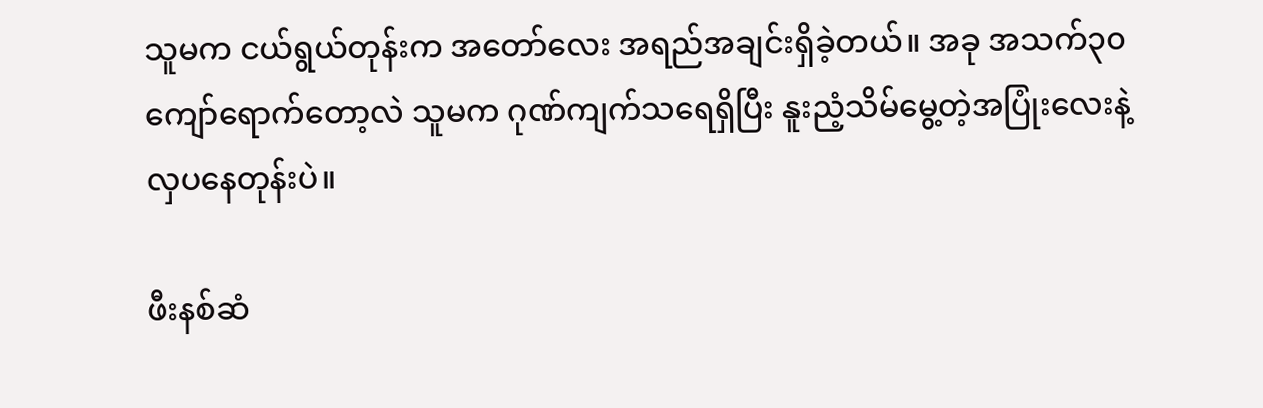သူမက ငယ်ရွယ်တုန်းက အတော်လေး အရည်အချင်းရှိခဲ့တယ်။ အခု အသက်၃၀ကျော်ရောက်တော့လဲ သူမက ဂုဏ်ကျက်သရေရှိပြီး နူးညံ့သိမ်မွေ့တဲ့အပြုံးလေးနဲ့ လှပနေတုန်းပဲ။

ဖီးနစ်ဆံ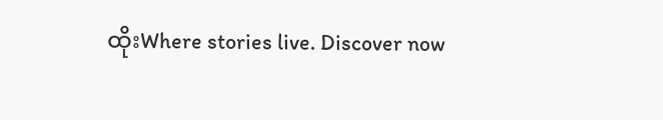ထိုးWhere stories live. Discover now